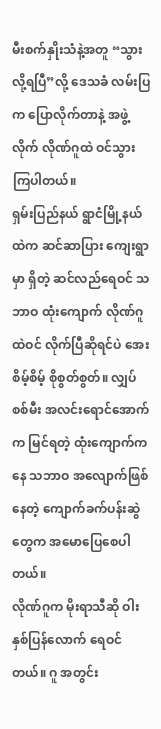မီးစက်နှိုးသံနဲ့အတူ “သွားလို့ရပြီ”လို့ ဒေသခံ လမ်းပြက ပြောလိုက်တာနဲ့ အဖွဲ့လိုက် လိုဏ်ဂူထဲ ဝင်သွားကြပါတယ်။
ရှမ်းပြည်နယ် ရွာငံမြို့နယ်ထဲက ဆင်ဆာပြား ကျေးရွာမှာ ရှိတဲ့ ဆင်လည်ရေဝင် သဘာဝ ထုံးကျောက် လိုဏ်ဂူထဲဝင် လိုက်ပြီဆိုရင်ပဲ အေးစိမ့်စိမ့် စိုစွတ်စွတ်။ လျှပ်စစ်မီး အလင်းရောင်အောက်က မြင်ရတဲ့ ထုံးကျောက်ကနေ သဘာဝ အလျောက်ဖြစ်နေတဲ့ ကျောက်ခက်ပန်းဆွဲတွေက အမောပြေစေပါတယ်။
လိုဏ်ဂူက မိုးရာသီဆို ဝါးနှစ်ပြန်လောက် ရေဝင်တယ်။ ဂူ အတွင်း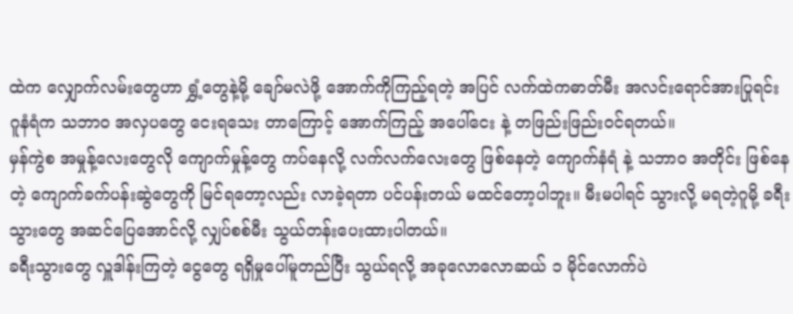ထဲက လျှောက်လမ်းတွေဟာ ရွှံ့တွေနဲ့မို့ ချော်မလဲဖို့ အောက်ကိုကြည့်ရတဲ့ အပြင် လက်ထဲကဓာတ်မီး အလင်းရောင်အားပြုရင်း ဂူနံရံက သဘာဝ အလှပတွေ ငေးရသေး တာကြောင့် အောက်ကြည့် အပေါ်ငေး နဲ့ တဖြည်းဖြည်းဝင်ရတယ်။
မှန်ကွဲစ အမှုန့်လေးတွေလို ကျောက်မှုန့်တွေ ကပ်နေလို့ လက်လက်လေးတွေ ဖြစ်နေတဲ့ ကျောက်နံရံ နဲ့ သဘာဝ အတိုင်း ဖြစ်နေတဲ့ ကျောက်ခက်ပန်းဆွဲတွေကို မြင်ရတော့လည်း လာခဲ့ရတာ ပင်ပန်းတယ် မထင်တော့ပါဘူး။ မီးမပါရင် သွားလို့ မရတဲ့ဂူမို့ ခရီးသွားတွေ အဆင်ပြေအောင်လို့ လျှပ်စစ်မီး သွယ်တန်းပေးထားပါတယ်။
ခရီးသွားတွေ လှူဒါန်းကြတဲ့ ငွေတွေ ရရှိမှုပေါ်မူတည်ပြီး သွယ်ရလို့ အခုလောလောဆယ် ၁ မိုင်လောက်ပဲ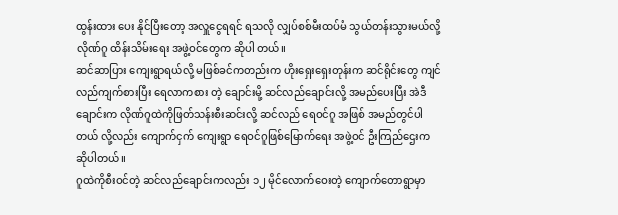ထွန်းထား ပေး နိုင်ပြီးတော့ အလှူငွေရရင် ရသလို လျှပ်စစ်မီးထပ်မံ သွယ်တန်းသွားမယ်လို့ လိုဏ်ဂူ ထိန်းသိမ်းရေး အဖွဲ့ဝင်တွေက ဆိုပါ တယ်။
ဆင်ဆာပြား ကျေးရွာရယ်လို့ မဖြစ်ခင်ကတည်းက ဟိုးရှေးရှေးတုန်းက ဆင်ရိုင်းတွေ ကျင်လည်ကျက်စားပြီး ရေလာကစား တဲ့ ချောင်းမို့ ဆင်လည်ချောင်းလို့ အမည်ပေးပြီး အဲဒီချောင်းက လိုဏ်ဂူထဲကိုဖြတ်သန်းစီးဆင်းလို့ ဆင်လည် ရေဝင်ဂူ အဖြစ် အမည်တွင်ပါတယ် လို့လည်း ကျောက်ငှက် ကျေးရွာ ရေဝင်ဂူဖြစ်မြောက်ရေး အဖွဲ့ဝင် ဦးကြည်ဌေးက ဆိုပါတယ်။
ဂူထဲကိုစီးဝင်တဲ့ ဆင်လည်ချောင်းကလည်း ၁၂ မိုင်လောက်ဝေးတဲ့ ကျောက်တောရွာမှာ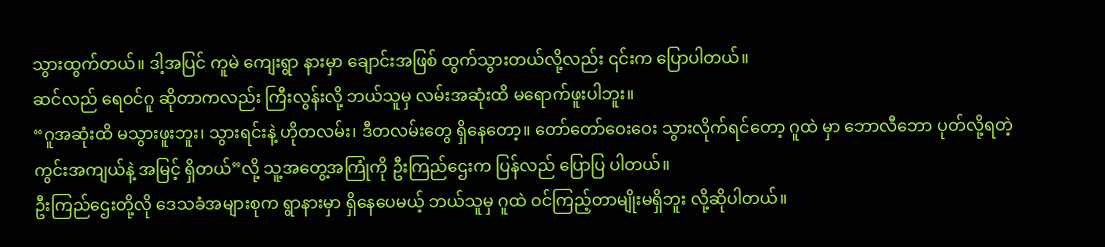သွားထွက်တယ်။ ဒါ့အပြင် ကူမဲ ကျေးရွာ နားမှာ ချောင်းအဖြစ် ထွက်သွားတယ်လို့လည်း ၎င်းက ပြောပါတယ်။
ဆင်လည် ရေဝင်ဂူ ဆိုတာကလည်း ကြီးလွန်းလို့ ဘယ်သူမှ လမ်းအဆုံးထိ မရောက်ဖူးပါဘူး။
“ဂူအဆုံးထိ မသွားဖူးဘူး၊ သွားရင်းနဲ့ ဟိုတလမ်း၊ ဒီတလမ်းတွေ ရှိနေတော့။ တော်တော်ဝေးဝေး သွားလိုက်ရင်တော့ ဂူထဲ မှာ ဘောလီဘော ပုတ်လို့ရတဲ့ ကွင်းအကျယ်နဲ့ အမြင့် ရှိတယ်”လို့ သူ့အတွေ့အကြုံကို ဦးကြည်ဌေးက ပြန်လည် ပြောပြ ပါတယ်။
ဦးကြည်ဌေးတို့လို ဒေသခံအများစုက ရွာနားမှာ ရှိနေပေမယ့် ဘယ်သူမှ ဂူထဲ ဝင်ကြည့်တာမျိုးမရှိဘူး လို့ဆိုပါတယ်။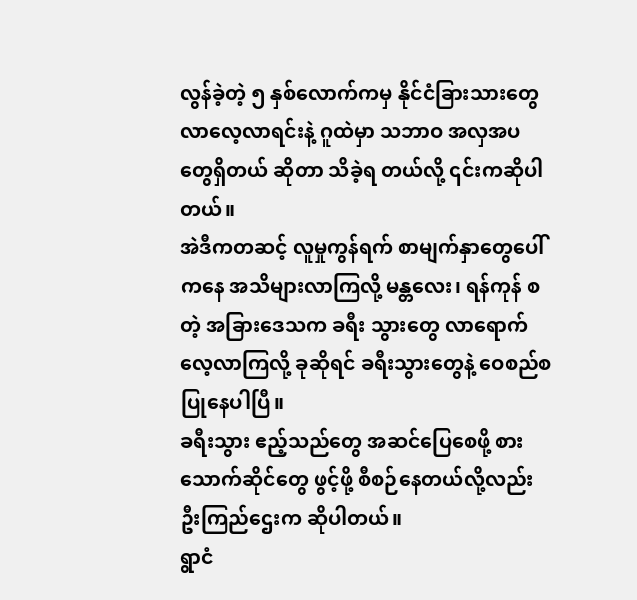လွန်ခဲ့တဲ့ ၅ နှစ်လောက်ကမှ နိုင်ငံခြားသားတွေ လာလေ့လာရင်းနဲ့ ဂူထဲမှာ သဘာဝ အလှအပတွေရှိတယ် ဆိုတာ သိခဲ့ရ တယ်လို့ ၎င်းကဆိုပါတယ်။
အဲဒီကတဆင့် လူမှုကွန်ရက် စာမျက်နှာတွေပေါ်ကနေ အသိများလာကြလို့ မန္တလေး၊ ရန်ကုန် စတဲ့ အခြားဒေသက ခရီး သွားတွေ လာရောက် လေ့လာကြလို့ ခုဆိုရင် ခရီးသွားတွေနဲ့ ဝေစည်စ ပြုနေပါပြီ။
ခရီးသွား ဧည့်သည်တွေ အဆင်ပြေစေဖို့ စားသောက်ဆိုင်တွေ ဖွင့်ဖို့ စီစဉ်နေတယ်လို့လည်း ဦးကြည်ဌေးက ဆိုပါတယ်။
ရွာငံ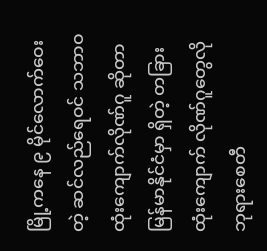မြို့ကနေ ၉ မိုင်လောက်ဝေးတဲ့ ဆင်လည်ရေဝင် သဘာဝ ထုံးကျောက်လိုဏ်ဂူ ဆိုတာ မြန်မာနိုင်ငံမှာ ရှိတဲ့ တခြား ထုံးကျောက် လိုဏ်ဂူတွေလို ဘုရားစေတီ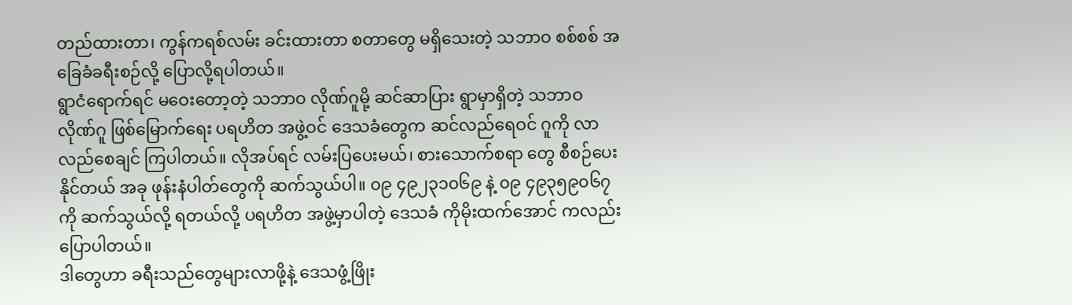တည်ထားတာ၊ ကွန်ကရစ်လမ်း ခင်းထားတာ စတာတွေ မရှိသေးတဲ့ သဘာဝ စစ်စစ် အခြေခံခရီးစဉ်လို့ ပြောလို့ရပါတယ်။
ရွာငံရောက်ရင် မဝေးတော့တဲ့ သဘာဝ လိုဏ်ဂူမို့ ဆင်ဆာပြား ရွာမှာရှိတဲ့ သဘာဝ လိုဏ်ဂူ ဖြစ်မြောက်ရေး ပရဟိတ အဖွဲ့ဝင် ဒေသခံတွေက ဆင်လည်ရေဝင် ဂူကို လာလည်စေချင် ကြပါတယ်။ လိုအပ်ရင် လမ်းပြပေးမယ်၊ စားသောက်စရာ တွေ စီစဉ်ပေးနိုင်တယ် အခု ဖုန်းနံပါတ်တွေကို ဆက်သွယ်ပါ။ ၀၉ ၄၉၂၃၁၀၆၉ နဲ့ ၀၉ ၄၉၃၅၉၀၆၇ ကို ဆက်သွယ်လို့ ရတယ်လို့ ပရဟိတ အဖွဲ့မှာပါတဲ့ ဒေသခံ ကိုမိုးထက်အောင် ကလည်း ပြောပါတယ်။
ဒါတွေဟာ ခရီးသည်တွေများလာဖို့နဲ့ ဒေသဖွံ့ဖြိုး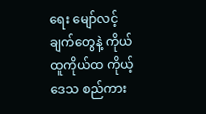ရေး မျော်လင့်ချက်တွေနဲ့ ကိုယ်ထူကိုယ်ထ ကိုယ့်ဒေသ စည်ကား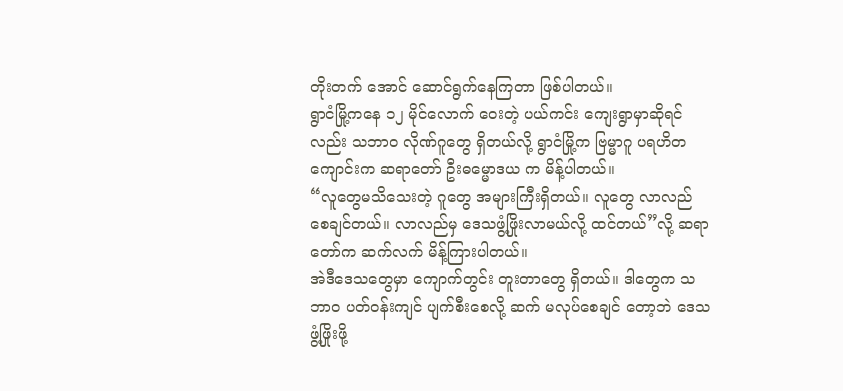တိုးတက် အောင် ဆောင်ရွက်နေကြတာ ဖြစ်ပါတယ်။
ရွာငံမြို့ကနေ ၁၂ မိုင်လောက် ဝေးတဲ့ ပယ်ကင်း ကျေးရွာမှာဆိုရင်လည်း သဘာဝ လိုဏ်ဂူတွေ ရှိတယ်လို့ ရွာငံမြို့က ဗြမ္မာဂူ ပရဟိတ ကျောင်းက ဆရာတော် ဦးဓမ္မောဒယ က မိန့်ပါတယ်။
“လူတွေမသိသေးတဲ့ ဂူတွေ အများကြီးရှိတယ်။ လူတွေ လာလည်စေချင်တယ်။ လာလည်မှ ဒေသဖွံ့ဖြိုးလာမယ်လို့ ထင်တယ်”လို့ ဆရာတော်က ဆက်လက် မိန့်ကြားပါတယ်။
အဲဒီဒေသတွေမှာ ကျောက်တွင်း တူးတာတွေ ရှိတယ်။ ဒါတွေက သဘာဝ ပတ်ဝန်းကျင် ပျက်စီးစေလို့ ဆက် မလုပ်စေချင် တော့ဘဲ ဒေသဖွံ့ဖြိုးဖို့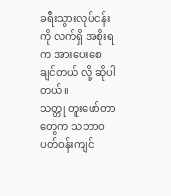ခရီးသွားလုပ်ငန်းကို လက်ရှိ အစိုးရက အားပေးစေချင်တယ် လို့ ဆိုပါတယ်။
သတ္တု တူးဖော်တာတွေက သဘာဝ ပတ်ဝန်းကျင်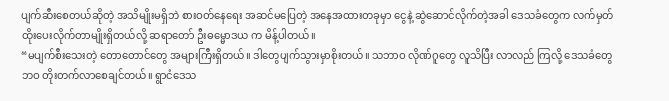ပျက်ဆီးစေတယ်ဆိုတဲ့ အသိမျိုးမရှိဘဲ စားဝတ်နေရေး အဆင်မပြေတဲ့ အနေအထားတခုမှာ ငွေနဲ့ ဆွဲဆောင်လိုက်တဲ့အခါ ဒေသခံတွေက လက်မှတ် ထိုးပေးလိုက်တာမျိုးရှိတယ်လို့ ဆရာတော် ဦးဓမ္မောဒယ က မိန့်ပါတယ်။
“မပျက်စီးသေးတဲ့ တောတောင်တွေ အများကြီးရှိတယ်။ ဒါတွေပျက်သွားမှာစိုးတယ်။ သဘာဝ လိုဏ်ဂူတွေ လူသိပြီး လာလည် ကြလို့ ဒေသခံတွေဘဝ တိုးတက်လာစေချင်တယ်။ ရွာငံဒေသ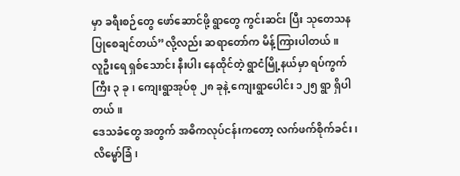မှာ ခရီးစဉ်တွေ ဖော်ဆောင်ဖို့ ရွာတွေ ကွင်းဆင်း ပြီး သုတေသန ပြုစေချင်တယ်”လို့လည်း ဆရာတော်က မိန့်ကြားပါတယ်။
လူဦးရေ ရှစ်သောင်း နီးပါး နေထိုင်တဲ့ ရွာငံမြို့နယ်မှာ ရပ်ကွက်ကြီး ၃ ခု၊ ကျေးရွာအုပ်စု ၂၈ ခုနဲ့ ကျေးရွာပေါင်း ၁၂၅ ရွာ ရှိပါတယ်။
ဒေသခံတွေ အတွက် အဓိကလုပ်ငန်းကတော့ လက်ဖက်စိုက်ခင်း၊ လိမ္မော်ခြံ၊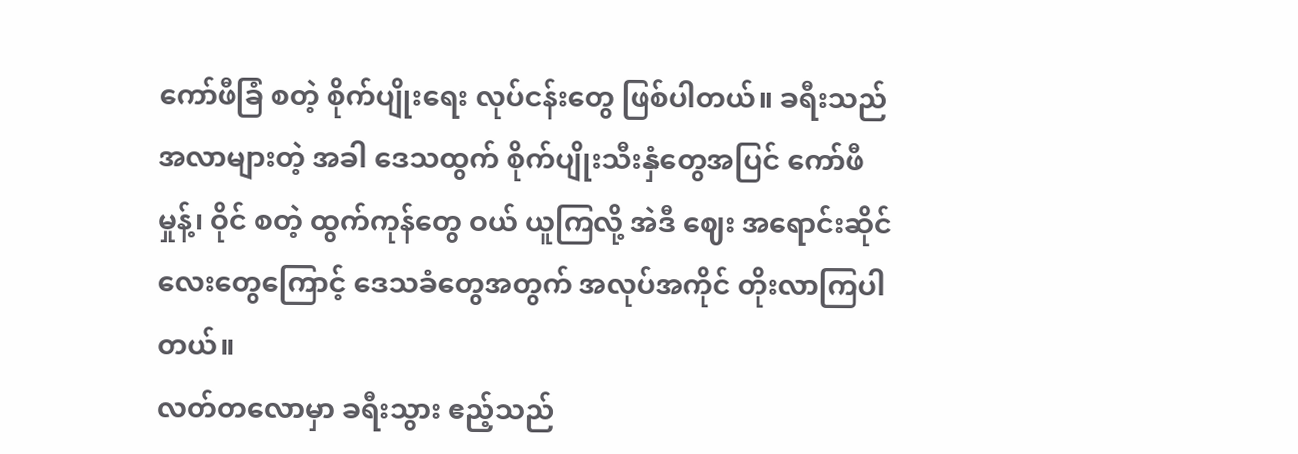ကော်ဖီခြံ စတဲ့ စိုက်ပျိုးရေး လုပ်ငန်းတွေ ဖြစ်ပါတယ်။ ခရီးသည် အလာများတဲ့ အခါ ဒေသထွက် စိုက်ပျိုးသီးနှံတွေအပြင် ကော်ဖီမှုန့်၊ ဝိုင် စတဲ့ ထွက်ကုန်တွေ ဝယ် ယူကြလို့ အဲဒီ ဈေး အရောင်းဆိုင် လေးတွေကြောင့် ဒေသခံတွေအတွက် အလုပ်အကိုင် တိုးလာကြပါတယ်။
လတ်တလောမှာ ခရီးသွား ဧည့်သည်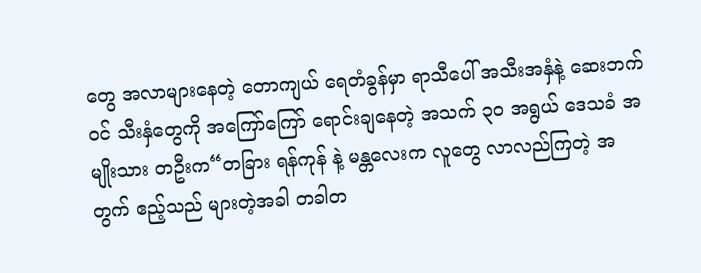တွေ အလာများနေတဲ့ တောကျယ် ရေတံခွန်မှာ ရာသီပေါ် အသီးအနှံနဲ့ ဆေးဘက် ဝင် သီးနှံတွေကို အကြော်ကြော် ရောင်းချနေတဲ့ အသက် ၃၀ အရွယ် ဒေသခံ အမျိုးသား တဦးက“တခြား ရန်ကုန် နဲ့ မန္တလေးက လူတွေ လာလည်ကြတဲ့ အတွက် ဧည့်သည် များတဲ့အခါ တခါတ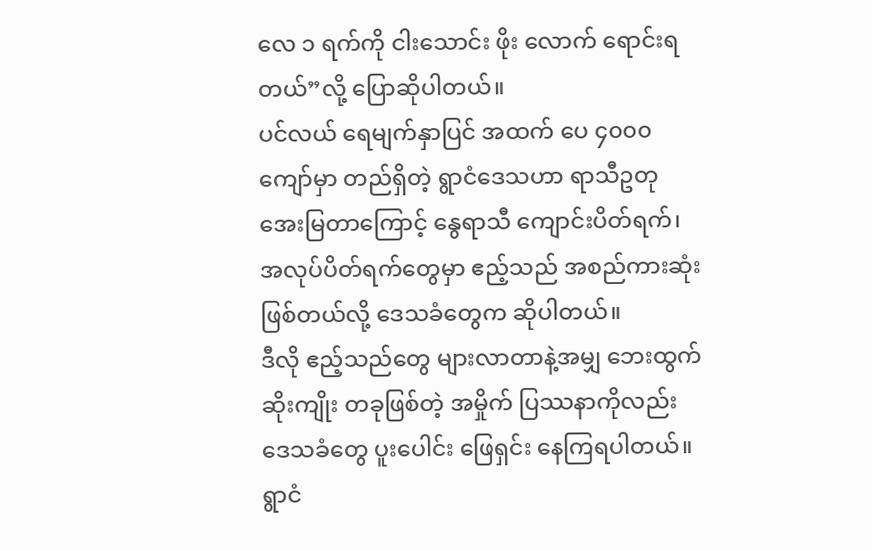လေ ၁ ရက်ကို ငါးသောင်း ဖိုး လောက် ရောင်းရတယ်”လို့ ပြောဆိုပါတယ်။
ပင်လယ် ရေမျက်နှာပြင် အထက် ပေ ၄၀၀၀ ကျော်မှာ တည်ရှိတဲ့ ရွာငံဒေသဟာ ရာသီဥတု အေးမြတာကြောင့် နွေရာသီ ကျောင်းပိတ်ရက်၊ အလုပ်ပိတ်ရက်တွေမှာ ဧည့်သည် အစည်ကားဆုံး ဖြစ်တယ်လို့ ဒေသခံတွေက ဆိုပါတယ်။
ဒီလို ဧည့်သည်တွေ များလာတာနဲ့အမျှ ဘေးထွက်ဆိုးကျိုး တခုဖြစ်တဲ့ အမှိုက် ပြဿနာကိုလည်း ဒေသခံတွေ ပူးပေါင်း ဖြေရှင်း နေကြရပါတယ်။
ရွာငံ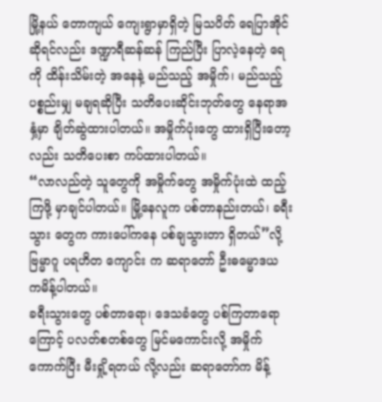မြို့နယ် တောကျယ် ကျေးရွာမှာရှိတဲ့ မြသပိတ် ရေပြာအိုင် ဆိုရင်လည်း ဒဏ္ဍာရီဆန်ဆန် ကြည်ပြီး ပြာလဲ့နေတဲ့ ရေ ကို ထိန်းသိမ်းတဲ့ အနေနဲ့ မည်သည့် အမှိုက်၊ မည်သည့် ပစ္စည်းမျှ မချရဆိုပြီး သတိပေးဆိုင်းဘုတ်တွေ နေရာအနှံ့မှာ ချိတ်ဆွဲထားပါတယ်။ အမှိုက်ပုံးတွေ ထားရှိပြီးတော့လည်း သတိပေးစာ ကပ်ထားပါတယ်။
“လာလည်တဲ့ သူတွေကို အမှိုက်တွေ အမှိုက်ပုံးထဲ ထည့်ကြဖို့ မှာချင်ပါတယ်။ မြို့နေလူက ပစ်တာနည်းတယ်၊ ခရီးသွား တွေက ကားပေါ်ကနေ ပစ်ချသွားတာ ရှိတယ်”လို့ ဗြမ္မာဂူ ပရဟိတ ကျောင်း က ဆရာတော် ဦးဓမ္မောဒယ ကမိန့်ပါတယ်။
ခရီးသွားတွေ ပစ်တာရော၊ ဒေသခံတွေ ပစ်ကြတာရောကြောင့် ပလတ်စတစ်တွေ မြင်မကောင်းလို့ အမှိုက်ကောက်ပြီး မီးရှို့ရတယ် လို့လည်း ဆရာတော်က မိန့်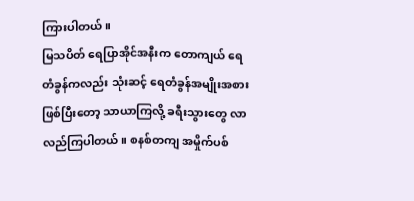ကြားပါတယ်။
မြသပိတ် ရေပြာအိုင်အနီးက တောကျယ် ရေတံခွန်ကလည်း သုံးဆင့် ရေတံခွန်အမျိုးအစား ဖြစ်ပြီးတော့ သာယာကြလို့ ခရီးသွားတွေ လာလည်ကြပါတယ်။ စနစ်တကျ အမှိုက်ပစ်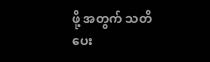ဖို့ အတွက် သတိပေး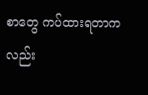စာတွေ ကပ်ထားရတာကလည်း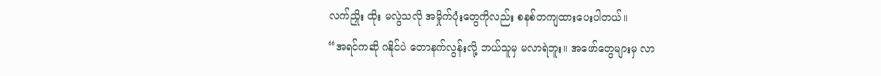လက်ညှိုး ထိုး မလွဲသလို အမှိုက်ပုံးတွေကိုလည်း စနစ်တကျထားပေးပါတယ်။
“အရင်ကဆို ဂနိုင်ပဲ တောနက်လွန်းလို့ ဘယ်သူမှ မလာရဲဘူး။ အဖော်တွေများမှ လာ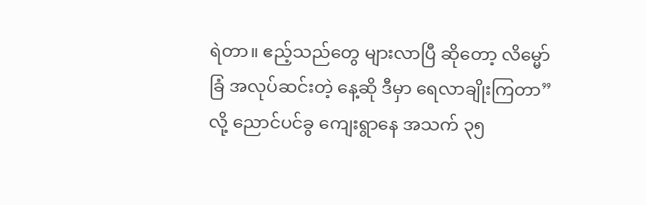ရဲတာ။ ဧည့်သည်တွေ များလာပြီ ဆိုတော့ လိမ္မော်ခြံ အလုပ်ဆင်းတဲ့ နေ့ဆို ဒီမှာ ရေလာချိုးကြတာ”လို့ ညောင်ပင်ခွ ကျေးရွာနေ အသက် ၃၅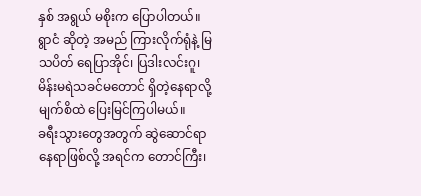နှစ် အရွယ် မစိုးက ပြောပါတယ်။
ရွာငံ ဆိုတဲ့ အမည် ကြားလိုက်ရုံနဲ့ မြသပိတ် ရေပြာအိုင်၊ ပြဒါးလင်းဂူ၊ မိန်းမရဲသခင်မတောင် ရှိတဲ့နေရာလို့ မျက်စိထဲ ပြေးမြင်ကြပါမယ်။
ခရီးသွားတွေအတွက် ဆွဲဆောင်ရာ နေရာဖြစ်လို့ အရင်က တောင်ကြီး၊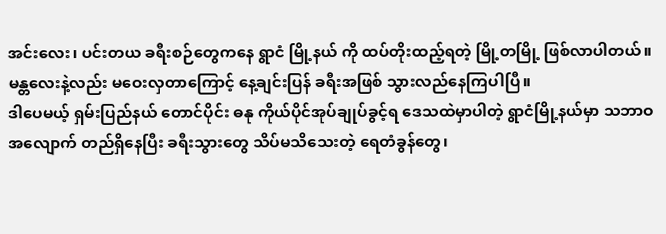အင်းလေး၊ ပင်းတယ ခရီးစဉ်တွေကနေ ရွာငံ မြို့နယ် ကို ထပ်တိုးထည့်ရတဲ့ မြို့တမြို့ ဖြစ်လာပါတယ်။
မန္တလေးနဲ့လည်း မဝေးလှတာကြောင့် နေ့ချင်းပြန် ခရီးအဖြစ် သွားလည်နေကြပါပြီ။
ဒါပေမယ့် ရှမ်းပြည်နယ် တောင်ပိုင်း ဓနု ကိုယ်ပိုင်အုပ်ချုပ်ခွင့်ရ ဒေသထဲမှာပါတဲ့ ရွာငံမြို့နယ်မှာ သဘာဝ အလျောက် တည်ရှိနေပြီး ခရီးသွားတွေ သိပ်မသိသေးတဲ့ ရေတံခွန်တွေ၊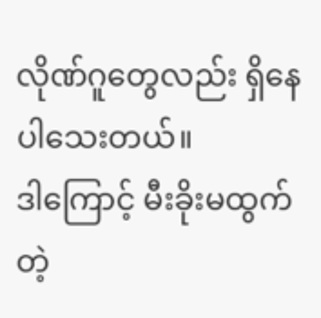လိုဏ်ဂူတွေလည်း ရှိနေပါသေးတယ်။
ဒါကြောင့် မီးခိုးမထွက်တဲ့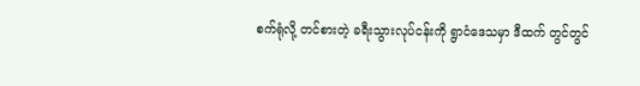စက်ရုံလို့ တင်စားတဲ့ ခရီးသွားလုပ်ငန်းကို ရွာငံဒေသမှာ ဒီထက် တွင်တွင်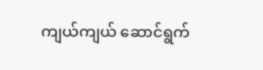ကျယ်ကျယ် ဆောင်ရွက်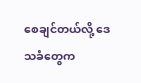စေချင်တယ်လို့ ဒေသခံတွေက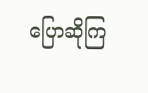ပြောဆိုကြ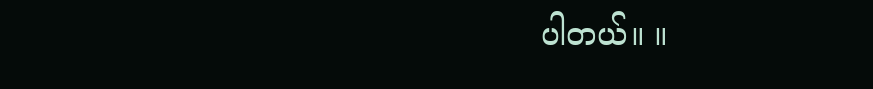ပါတယ်။ ။